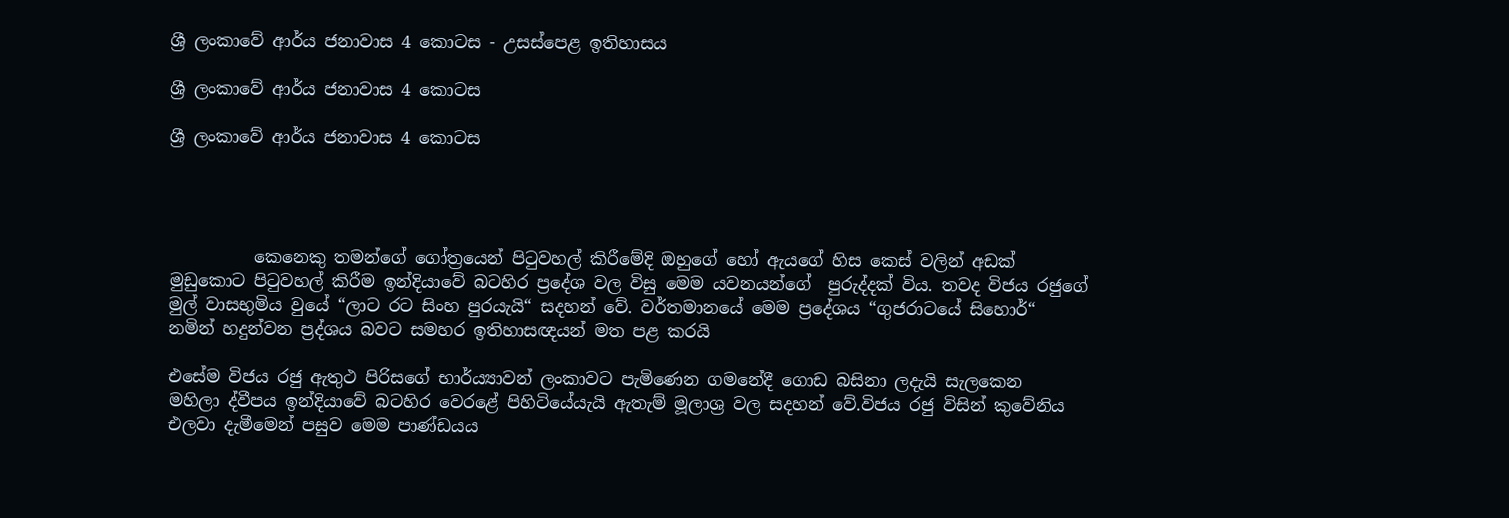ශ්‍රී ලංකාවේ ආර්ය ජනාවාස 4 කොටස - උසස්පෙළ ඉතිහාසය

ශ්‍රී ලංකාවේ ආර්ය ජනාවාස 4 කොටස

ශ්‍රී ලංකාවේ ආර්ය ජනාවාස 4 කොටස




          කෙනෙකු තමන්ගේ ගෝත්‍රයෙන් පිටුවහල් කිරීමේදි ඔහුගේ හෝ ඇයගේ හිස කෙස් වලින් අඩක් මුඩුකොට පිටුවහල් කිරීම ඉන්දියාවේ බටහිර ප්‍රදේශ වල විසු මෙම යවනයන්ගේ  පුරුද්දක් විය. තවද විජය රජුගේ මුල් වාසභුමිය වුයේ “ලාට රට සිංහ පුරයැයි“ සදහන් වේ. වර්තමානයේ මෙම ප්‍රදේශය “ගුජරාටයේ සිහොර්“ නමින් හදුන්වන ප්‍රද්ශය බවට සමහර ඉතිහාසඥයන් මත පළ කරයි

එසේම විජය රජු ඇතුථ පිරිසගේ භාර්ය්‍යාවන් ලංකාවට පැමිණෙන ගමනේදී ගොඩ බසිනා ලදැයි සැලකෙන  මහිලා ද්වීපය ඉන්දියාවේ බටහිර වෙරළේ පිහිටියේයැයි ඇතැම් මූලාශ්‍ර වල සදහන් වේ.විජය රජු විසින් කුවේනිය එලවා දැමීමෙන් පසුව මෙම පාණ්ඩයය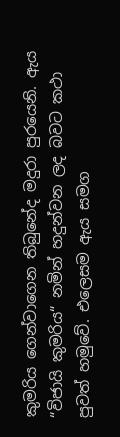කුමරිය ගෙන්වාගෙන තිබුනේද මදුරා පුරයෙනි. ඇය “විජායි කුමරිය“ නමින් හදුන්වන ලද බවට කථා පුවත් හමුවේ. එලෙසම ඇය සමග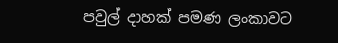පවුල් දාහක් පමණ ලංකාවට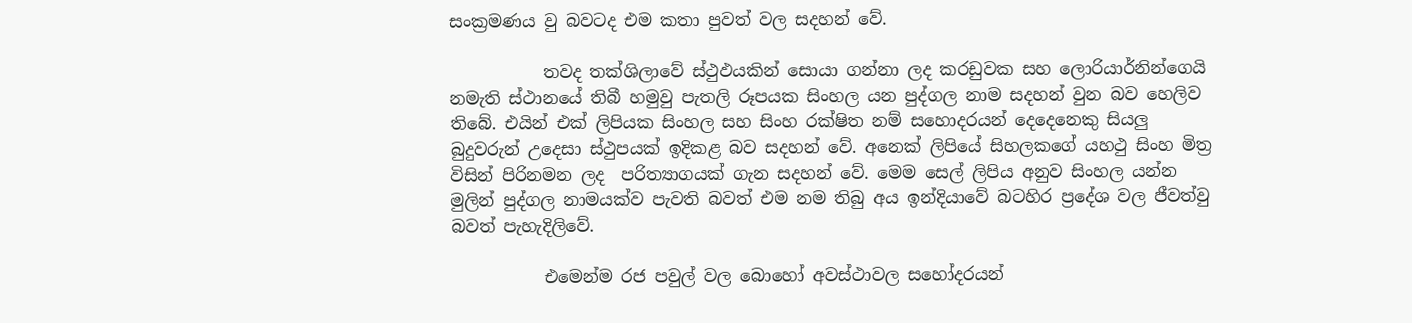සංක්‍රමණය වු බවටද එම කතා පුවත් වල සදහන් වේ.

           තවද තක්ශිලාවේ ස්ථුඵයකින් සොයා ගන්නා ලද කරඩුවක සහ ලොරියාර්නින්ගෙයි නමැති ස්ථානයේ තිබී හමුවු පැතලි රූපයක සිංහල යන පුද්ගල නාම සදහන් වුන බව හෙලිව තිබේ. එයින් එක් ලිපියක සිංහල සහ සිංහ රක්ෂිත නම් සහොදරයන් දෙදෙනෙකු සියලු බුදුවරුන් උදෙසා ස්ථුපයක් ඉදිකළ බව සදහන් වේ. අනෙක් ලිපියේ සිහලකගේ යහථු සිංහ මිත්‍ර විසින් පිරිනමන ලද  පරිත්‍යාගයක් ගැන සදහන් වේ. මෙම සෙල් ලිපිය අනුව සිංහල යන්න මුලින් පුද්ගල නාමයක්ව පැවති බවත් එම නම තිබු අය ඉන්දියාවේ බටහිර ප්‍රදේශ වල ජීවත්වු බවත් පැහැදිලිවේ.

           එමෙන්ම රජ පවුල් වල බොහෝ අවස්ථාවල සහෝදරයන්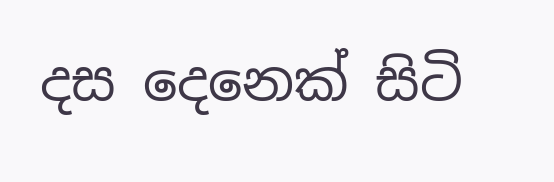දස දෙනෙක් සිටි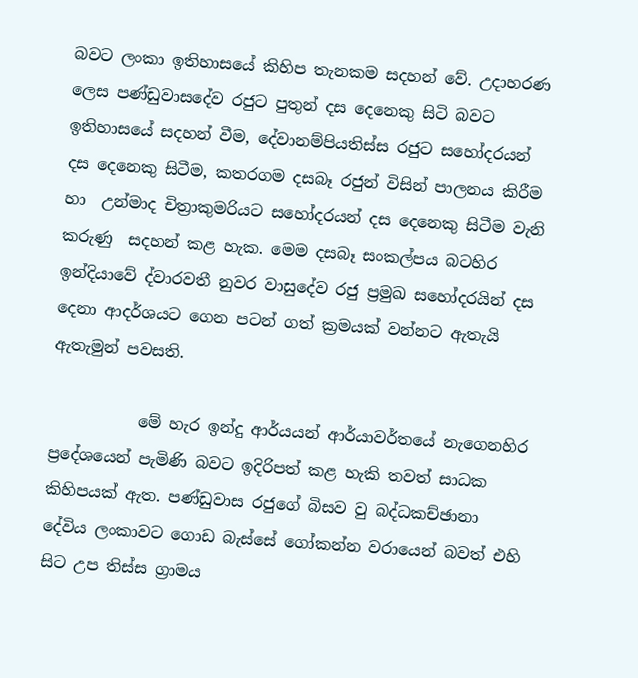බවට ලංකා ඉතිහාසයේ කිහිප තැනකම සදහන් වේ. උදාහරණ ලෙස පණ්ඩුවාසදේව රජුට පුතුන් දස දෙනෙකු සිටි බවට ඉතිහාසයේ සදහන් වීම, දේවානම්පියතිස්ස රජුට සහෝදරයන් දස දෙනෙකු සිටීම, කතරගම දසබෑ රජුන් විසින් පාලනය කිරීම හා  උන්මාද චිත්‍රාකුමරියට සහෝදරයන් දස දෙනෙකු සිටීම වැනි කරුණු  සදහන් කළ හැක. මෙම දසබෑ සංකල්පය බටහිර ඉන්දියාවේ ද්වාරවතී නුවර වාසුදේව රජු ප්‍රමුඛ සහෝදරයින් දස දෙනා ආදර්ශයට ගෙන පටන් ගත් ක්‍රමයක් වන්නට ඇතැයි ඇතැමුන් පවසති.

           මේ හැර ඉන්දු ආර්යයන් ආර්යාවර්තයේ නැගෙනහිර ප්‍රදේශයෙන් පැමිණි බවට ඉදිරිපත් කළ හැකි තවත් සාධක කිහිපයක් ඇත. පණ්ඩුවාස රජුගේ බිසව වු බද්ධකච්ඡානා දේවිය ලංකාවට ගොඩ බැස්සේ ගෝකන්න වරායෙන් බවත් එහි සිට උප තිස්ස ග්‍රාමය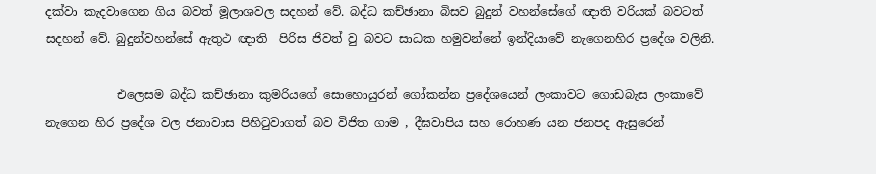දක්වා කැදවාගෙන ගිය බවත් මූලාශවල සදහන් වේ. බද්ධ කච්ඡානා බිසව බුදුන් වහන්සේගේ ඥාති වරියක් බවටත් සදහන් වේ. බුදුන්වහන්සේ ඇතුථ ඥාති  පිරිස ජිවත් වු බවට සාධක හමුවන්නේ ඉන්දියාවේ නැගෙනහිර ප්‍රදේශ වලිනි.

            එලෙසම බද්ධ කච්ඡානා කුමරියගේ සොහොයුරන් ගෝකන්න ප්‍රදේශයෙන් ලංකාවට ගොඩබැස ලංකාවේ නැගෙන හිර ප්‍රදේශ වල ජනාවාස පිහිටුවාගත් බව විජිත ගාම , දීඝවාපිය සහ රොහණ යන ජනපද ඇසුරෙන්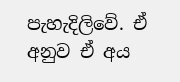පැහැදිලිවේ. ඒ අනුව ඒ අය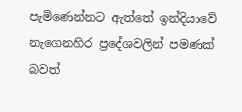පැමිණෙන්නට ඇත්තේ ඉන්දියාවේ නැගෙනහිර ප්‍රදේශවලින් පමණක් බවත්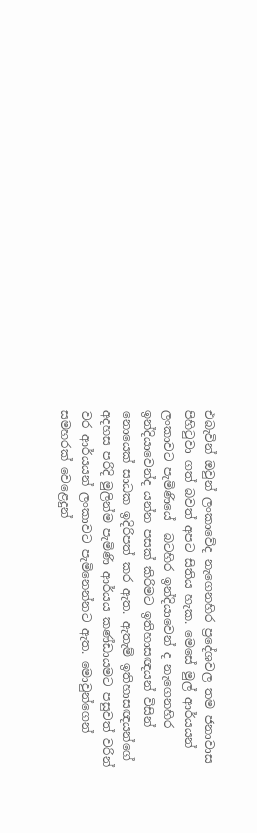එබැවින් ඔවුන් ලංකාවේද නැගෙනහිර ප්‍රදේශවල තම ජනාවාස පිහිටුවා ගත් බවත් අපට සිතිය හැක. මෙසේ මුල් ආර්යයන් ලංකාවට පැමිණියේ  බටහිර ඉන්දියාවෙන් ද නැගෙනහිර ඉන්දියාවෙන්ද යන්න පසක් කිරිමට ඉතිහාසඥයන් විසින් නොයෙක් සාධක ඉදිරිපත් කර ඇත. ඇතැම් ඉතිහාසඥයන්ගේ අදහස පරිදි මුලින්ම පැමිණි ආර්යය කණ්ඩායමට පසුවත් වරින් වර ආර්යයන් ලංකාවට පැමිනෙන්නට ඇත. මොවුන්ගෙන් සමහරක් වෙළෙදුන්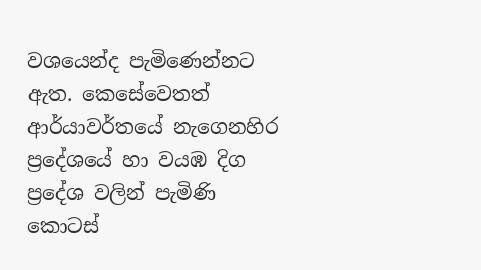වශයෙන්ද පැමිණෙන්නට ඇත. කෙසේවෙතත් ආර්යාවර්තයේ නැගෙනහිර ප්‍රදේශයේ හා වයඹ දිග ප්‍රදේශ වලින් පැමිණි කොටස්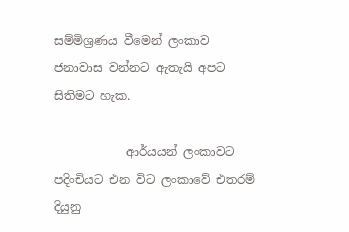සම්මිශ්‍රණය වීමෙන් ලංකාව ජනාවාස වන්නට ඇතැයි අපට සිතිමට හැක.

            ආර්යයන් ලංකාවට පදිංචියට එන විට ලංකාවේ එතරම් දියුනු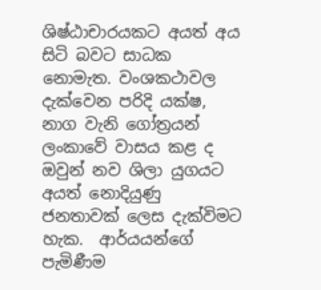ශිෂ්ඨාචාරයකට අයත් අය සිටි බවට සාධක නොමැත. වංශකථාවල දැක්වෙන පරිදි යක්ෂ, නාග වැනි ගෝත්‍රයන් ලංකාවේ වාසය කළ ද ඔවුන් නව ශිලා යුගයට අයත් නොදියුණු ජනතාවක් ලෙස දැක්විමට හැක.  ආර්යයන්ගේ පැමිණීම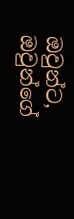ඔවුන්ට, ඔවුන්ගේ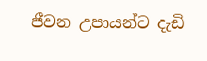ජීවන උපායන්ට දැඩි